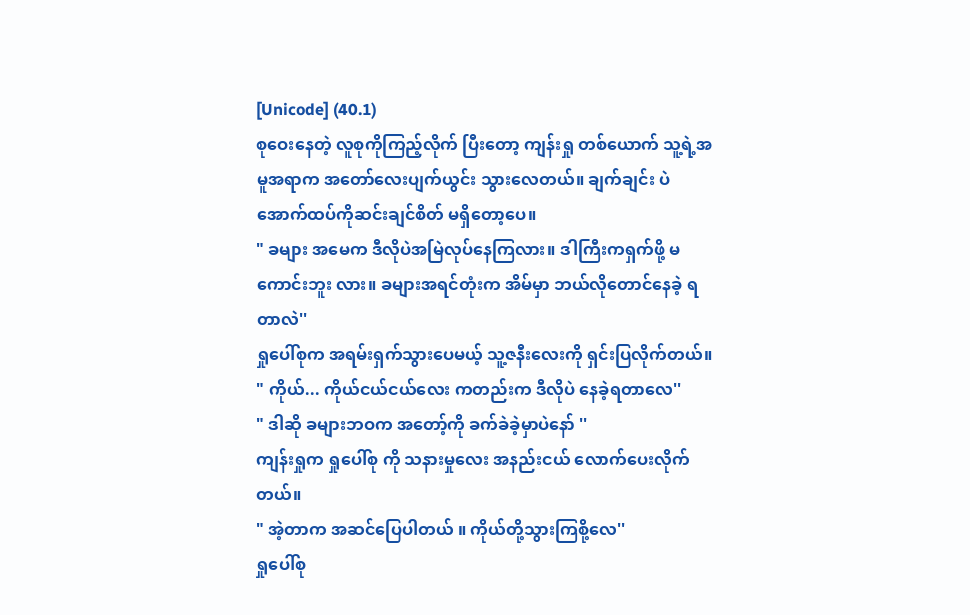[Unicode] (40.1)
စုဝေးနေတဲ့ လူစုကိုကြည့်လိုက် ပြီးတော့ ကျန်းရှု တစ်ယောက် သူ့ရဲ့အမူအရာက အတော်လေးပျက်ယွင်း သွားလေတယ်။ ချက်ချင်း ပဲ အောက်ထပ်ကိုဆင်းချင်စိတ် မရှိတော့ပေ။
" ခများ အမေက ဒီလိုပဲအမြဲလုပ်နေကြလား။ ဒါကြီးကရှက်ဖို့ မကောင်းဘူး လား။ ခများအရင်တုံးက အိမ်မှာ ဘယ်လိုတောင်နေခဲ့ ရတာလဲ''
ရှုပေါ်စုက အရမ်းရှက်သွားပေမယ့် သူ့ဇနီးလေးကို ရှင်းပြလိုက်တယ်။
" ကိုယ်... ကိုယ်ငယ်ငယ်လေး ကတည်းက ဒီလိုပဲ နေခဲ့ရတာလေ''
" ဒါဆို ခများဘဝက အတော့်ကို ခက်ခဲခဲ့မှာပဲနော် ''
ကျန်းရှုက ရှုပေါ်စု ကို သနားမှုလေး အနည်းငယ် လောက်ပေးလိုက်တယ်။
" အဲ့တာက အဆင်ပြေပါတယ် ။ ကိုယ်တို့သွားကြစို့လေ''
ရှုပေါ်စု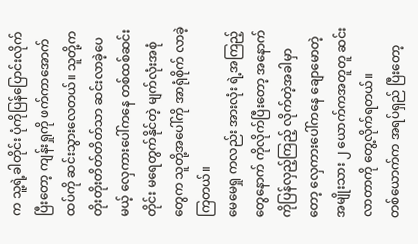က သူ့ရဲ့ခါတိုင်း ပုံကိုပြန်ပြောင်းလိုက်ပြီးတော့ ကျန်းရှုကို ဖက်ကာအောက်ထပ်ကို ဆင်းသွားလေတယ်။ သူတို့က တိုးတိုးတိတ်တိတ်သာ ဆင်းလာခဲ့ပေမယ့် လှေကားပေါ်ကနေ တစ်ထစ်ဆင်းတိုင်း မရေတွက်နိုင်တဲ့ မျက်လုံးအစုံတွေက သူတို့အပေါ်ကို အာရုံစိုက် လာခဲ့ကြတယ်။
မေမေရှု ကလည်း အားလုံး ရဲ့အကြည့်တွေနောက် ကိုလိုက်ပြီးတော့ အနောက်ကိုပြန်လှည့်ကြည့် လိုက်တဲ့အခါမှာတော့ လှေကားပေါ်ကနေ ချောမောတဲ့ အမျိုးသား ၂ ယောက်ကအတူတူ ဆင်းလာတာကို တွေ့လိုက်ရတယ်။
တစ်ယောက်က အရပ်ရှည် ပြီးတော့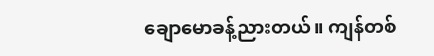ချောမောခန့်ညားတယ်။ ကျန်တစ်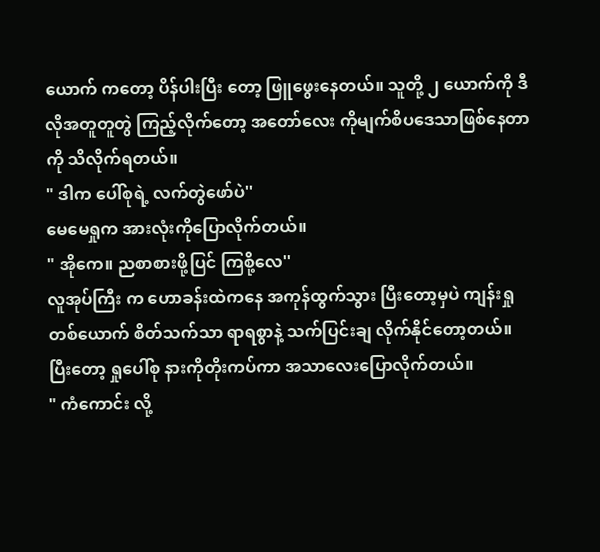ယောက် ကတော့ ပိန်ပါးပြီး တော့ ဖြူဖွေးနေတယ်။ သူတို့ ၂ ယောက်ကို ဒီလိုအတူတူတွဲ ကြည့်လိုက်တော့ အတော်လေး ကိုမျက်စိပဒေသာဖြစ်နေတာကို သိလိုက်ရတယ်။
" ဒါက ပေါ်စုရဲ့ လက်တွဲဖော်ပဲ''
မေမေရှုက အားလုံးကိုပြောလိုက်တယ်။
" အိုကေ။ ညစာစားဖို့ပြင် ကြစို့လေ''
လူအုပ်ကြီး က ဟောခန်းထဲကနေ အကုန်ထွက်သွား ပြီးတော့မှပဲ ကျန်းရှုတစ်ယောက် စိတ်သက်သာ ရာရစွာနဲ့ သက်ပြင်းချ လိုက်နိုင်တော့တယ်။ ပြီးတော့ ရှုပေါ်စု နားကိုတိုးကပ်ကာ အသာလေးပြောလိုက်တယ်။
" ကံကောင်း လို့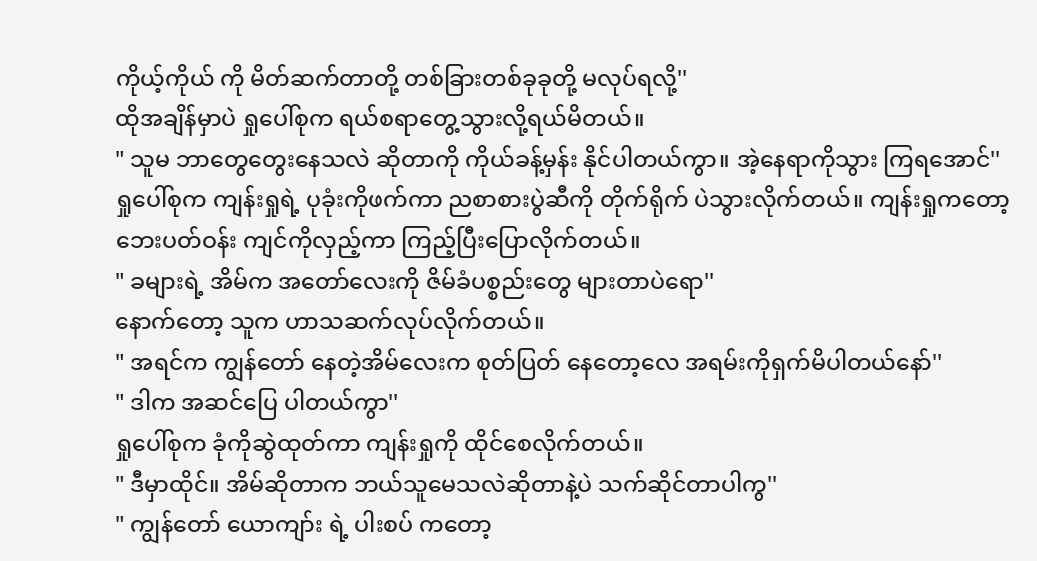ကိုယ့်ကိုယ် ကို မိတ်ဆက်တာတို့ တစ်ခြားတစ်ခုခုတို့ မလုပ်ရလို့''
ထိုအချိန်မှာပဲ ရှုပေါ်စုက ရယ်စရာတွေ့သွားလို့ရယ်မိတယ်။
" သူမ ဘာတွေတွေးနေသလဲ ဆိုတာကို ကိုယ်ခန့်မှန်း နိုင်ပါတယ်ကွာ။ အဲ့နေရာကိုသွား ကြရအောင်''
ရှုပေါ်စုက ကျန်းရှုရဲ့ ပုခုံးကိုဖက်ကာ ညစာစားပွဲဆီကို တိုက်ရိုက် ပဲသွားလိုက်တယ်။ ကျန်းရှုကတော့ ဘေးပတ်ဝန်း ကျင်ကိုလှည့်ကာ ကြည့်ပြီးပြောလိုက်တယ်။
" ခများရဲ့ အိမ်က အတော်လေးကို ဇိမ်ခံပစ္စည်းတွေ များတာပဲရော''
နောက်တော့ သူက ဟာသဆက်လုပ်လိုက်တယ်။
" အရင်က ကျွန်တော် နေတဲ့အိမ်လေးက စုတ်ပြတ် နေတော့လေ အရမ်းကိုရှက်မိပါတယ်နော်''
" ဒါက အဆင်ပြေ ပါတယ်ကွာ''
ရှုပေါ်စုက ခုံကိုဆွဲထုတ်ကာ ကျန်းရှုကို ထိုင်စေလိုက်တယ်။
" ဒီမှာထိုင်။ အိမ်ဆိုတာက ဘယ်သူမေသလဲဆိုတာနဲ့ပဲ သက်ဆိုင်တာပါကွ''
" ကျွန်တော် ယောကျာ်း ရဲ့ ပါးစပ် ကတော့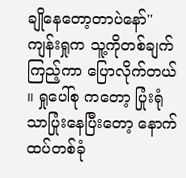ချိုနေတော့တာပဲနော်''
ကျန်းရှုက သူ့ကိုတစ်ချက်ကြည့်ကာ ပြောလိုက်တယ် ။ ရှုပေါ်စု ကတော့ ပြုံးရုံသာပြုံးနေပြီးတော့ နောက်ထပ်တစ်ခုံ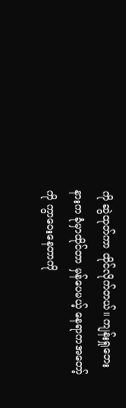ကို ဆွဲထုတ်ကာ ထိုင်လိုက်တယ်။ ကျန်းရှုဘေးနားက ခုံမှာထိုင်တာ မှန်ပေမယ့် နေရာကအတော့်ကို ကွာဝေးနေတာကို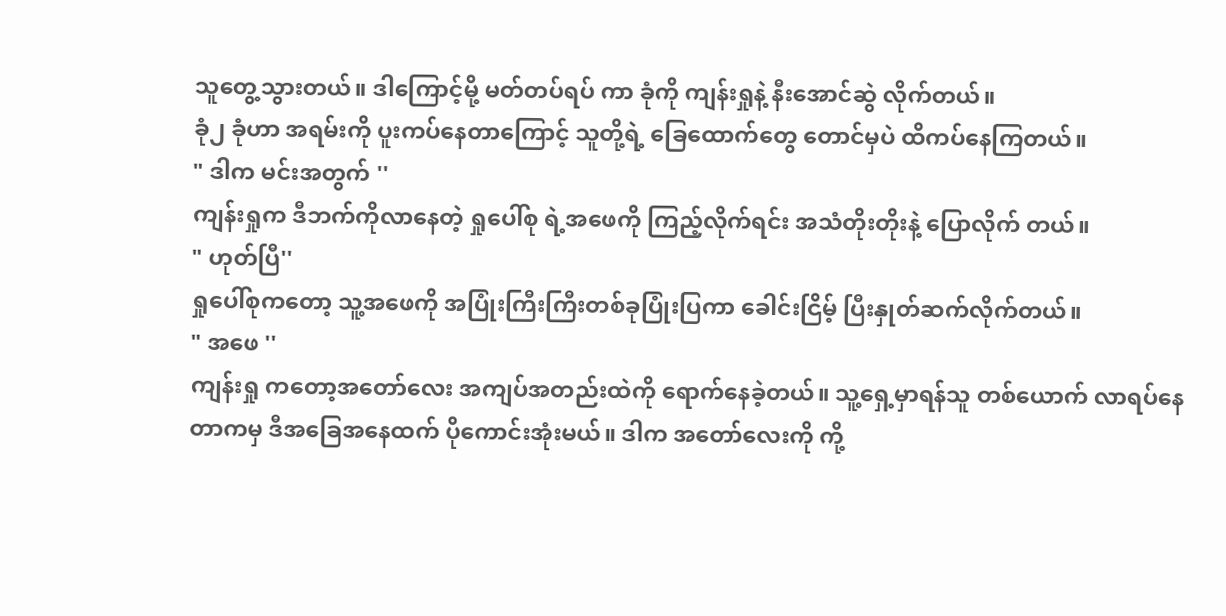သူတွေ့သွားတယ်။ ဒါကြောင့်မို့ မတ်တပ်ရပ် ကာ ခုံကို ကျန်းရှုနဲ့ နီးအောင်ဆွဲ လိုက်တယ်။
ခုံ၂ ခုံဟာ အရမ်းကို ပူးကပ်နေတာကြောင့် သူတို့ရဲ့ ခြေထောက်တွေ တောင်မှပဲ ထိကပ်နေကြတယ်။
" ဒါက မင်းအတွက် ''
ကျန်းရှုက ဒီဘက်ကိုလာနေတဲ့ ရှုပေါ်စု ရဲ့အဖေကို ကြည့်လိုက်ရင်း အသံတိုးတိုးနဲ့ ပြောလိုက် တယ်။
" ဟုတ်ပြီ''
ရှုပေါ်စုကတော့ သူ့အဖေကို အပြုံးကြီးကြီးတစ်ခုပြုံးပြကာ ခေါင်းငြိမ့် ပြီးနှုတ်ဆက်လိုက်တယ်။
" အဖေ ''
ကျန်းရှု ကတော့အတော်လေး အကျပ်အတည်းထဲကို ရောက်နေခဲ့တယ်။ သူ့ရှေ့မှာရန်သူ တစ်ယောက် လာရပ်နေတာကမှ ဒီအခြေအနေထက် ပိုကောင်းအုံးမယ်။ ဒါက အတော်လေးကို ကို့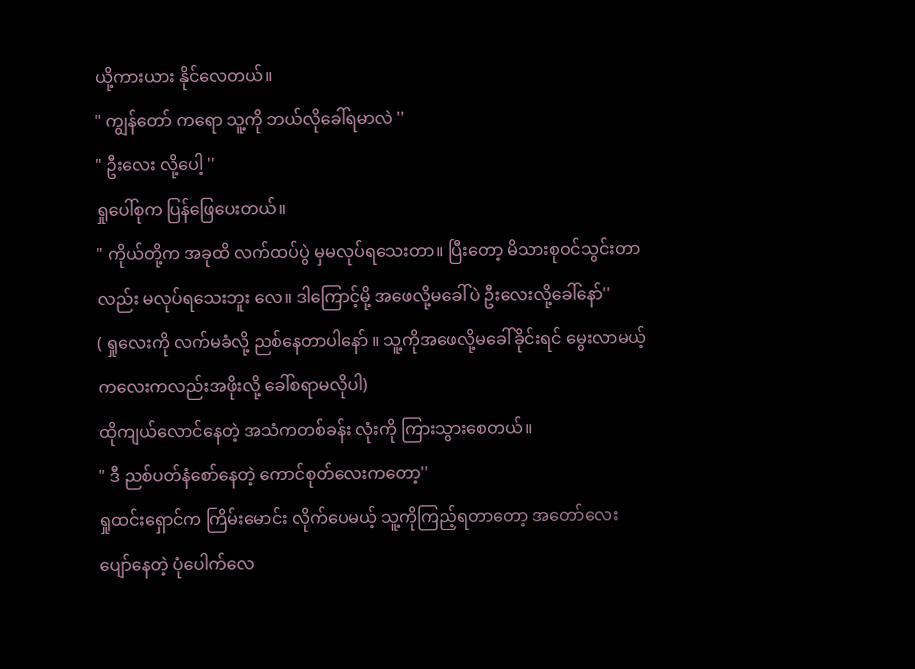ယို့ကားယား နိုင်လေတယ်။
" ကျွန်တော် ကရော သူ့ကို ဘယ်လိုခေါ်ရမာလဲ ''
" ဦးလေး လို့ပေါ့ ''
ရှုပေါ်စုက ပြန်ဖြေပေးတယ်။
" ကိုယ်တို့က အခုထိ လက်ထပ်ပွဲ မှမလုပ်ရသေးတာ။ ပြီးတော့ မိသားစုဝင်သွင်းတာလည်း မလုပ်ရသေးဘူး လေ။ ဒါကြောင့်မို့ အဖေလို့မခေါ်ပဲ ဦးလေးလို့ခေါ်နော်''
( ရှုလေးကို လက်မခံလို့ ညစ်နေတာပါနော် ။ သူ့ကိုအဖေလို့မခေါ်ခိုင်းရင် မွေးလာမယ့် ကလေးကလည်းအဖိုးလို့ ခေါ်စရာမလိုပါ)
ထိုကျယ်လောင်နေတဲ့ အသံကတစ်ခန်း လုံးကို ကြားသွားစေတယ်။
" ဒီ ညစ်ပတ်နံစော်နေတဲ့ ကောင်စုတ်လေးကတော့''
ရှုထင်းရှောင်က ကြိမ်းမောင်း လိုက်ပေမယ့် သူ့ကိုကြည့်ရတာတော့ အတော်လေးပျော်နေတဲ့ ပုံပေါက်လေ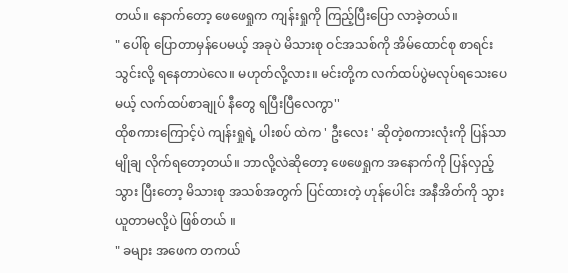တယ်။ နောက်တော့ ဖေဖေရှုက ကျန်းရှုကို ကြည့်ပြီးပြော လာခဲ့တယ်။
" ပေါ်စု ပြောတာမှန်ပေမယ့် အခုပဲ မိသားစု ဝင်အသစ်ကို အိမ်ထောင်စု စာရင်းသွင်းလို့ ရနေတာပဲလေ။ မဟုတ်လို့လား။ မင်းတို့က လက်ထပ်ပွဲမလုပ်ရသေးပေမယ့် လက်ထပ်စာချုပ် နီတွေ ရပြီးပြီလေကွာ''
ထိုစကားကြောင့်ပဲ ကျန်းရှုရဲ့ ပါးစပ် ထဲက ' ဦးလေး ' ဆိုတဲ့စကားလုံးကို ပြန်သာမျိုချ လိုက်ရတော့တယ်။ ဘာလို့လဲဆိုတော့ ဖေဖေရှုက အနောက်ကို ပြန်လှည့်သွား ပြီးတော့ မိသားစု အသစ်အတွက် ပြင်ထားတဲ့ ဟုန်ပေါင်း အနီအိတ်ကို သွားယူတာမလို့ပဲ ဖြစ်တယ် ။
" ခများ အဖေက တကယ်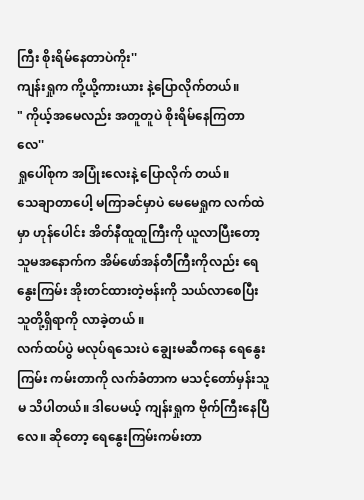ကြီး စိုးရိမ်နေတာပဲကိုး''
ကျန်းရှုက ကို့ယို့ကားယား နဲ့ပြောလိုက်တယ်။
" ကိုယ့်အမေလည်း အတူတူပဲ စိုးရိမ်နေကြတာလေ''
ရှုပေါ်စုက အပြုံးလေးနဲ့ ပြောလိုက် တယ်။
သေချာတာပေါ့ မကြာခင်မှာပဲ မေမေရှုက လက်ထဲမှာ ဟုန်ပေါင်း အိတ်နီထူထူကြီးကို ယူလာပြီးတော့ သူမအနောက်က အိမ်ဖော်အန်တီကြီးကိုလည်း ရေနွေးကြမ်း အိုးတင်ထားတဲ့ဗန်းကို သယ်လာစေပြီး သူတို့ရှိရာကို လာခဲ့တယ် ။
လက်ထပ်ပွဲ မလုပ်ရသေးပဲ ချွေးမဆီကနေ ရေနွေးကြမ်း ကမ်းတာကို လက်ခံတာက မသင့်တော်မှန်းသူမ သိပါတယ်။ ဒါပေမယ့် ကျန်းရှုက ဗိုက်ကြီးနေပြီလေ။ ဆိုတော့ ရေနွေးကြမ်းကမ်းတာ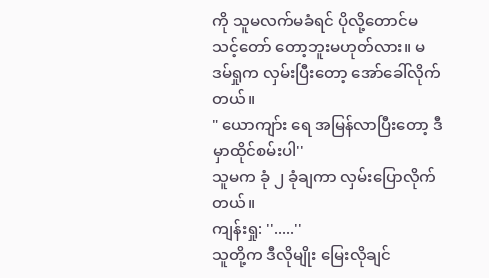ကို သူမလက်မခံရင် ပိုလို့တောင်မသင့်တော် တော့ဘူးမဟုတ်လား။ မဒမ်ရှုက လှမ်းပြီးတော့ အော်ခေါ်လိုက်တယ်။
" ယောကျာ်း ရေ အမြန်လာပြီးတော့ ဒီမှာထိုင်စမ်းပါ''
သူမက ခုံ ၂ ခုံချကာ လှမ်းပြောလိုက်တယ်။
ကျန်းရှု: ''.....''
သူတို့က ဒီလိုမျိုး မြေးလိုချင်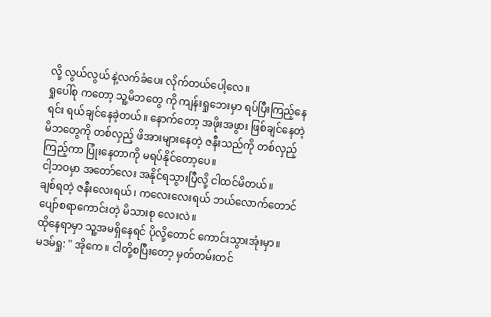လို့ လွယ်လွယ် နဲ့လက်ခံပေး လိုက်တယ်ပေါ့လေ။
ရှုပေါ်စု ကတော့ သူ့မိဘတွေ ကို ကျန်းရှုဘေးမှာ ရပ်ပြီးကြည့်နေရင်း ရယ်ချင်နေခဲ့တယ်။ နောက်တော့ အဖိုးအဖွား ဖြစ်ချင်နေတဲ့ မိဘတွေကို တစ်လှည့် ဖိအားများနေတဲ့ ဇနီးသည်ကို တစ်လှည့်ကြည့်ကာ ပြုံးနေတာကို မရပ်နိုင်တော့ပေ။
ငါ့ဘဝမှာ အတော်လေး အနိုင်ရသွားပြီလို့ ငါထင်မိတယ်။
ချစ်ရတဲ့ ဇနီးလေးရယ် ၊ ကလေးလေးရယ် ဘယ်လောက်တောင် ပျော်စရာကောင်းတဲ့ မိသားစု လေးလဲ။
ထိုနေရာမှာ သူ့အမရှိနေရင် ပိုလို့တောင် ကောင်းသွားအုံးမှာ။
မဒမ်ရှု: '' အိုကေ။ ငါတို့စပြီးတော့ မှတ်တမ်းတင်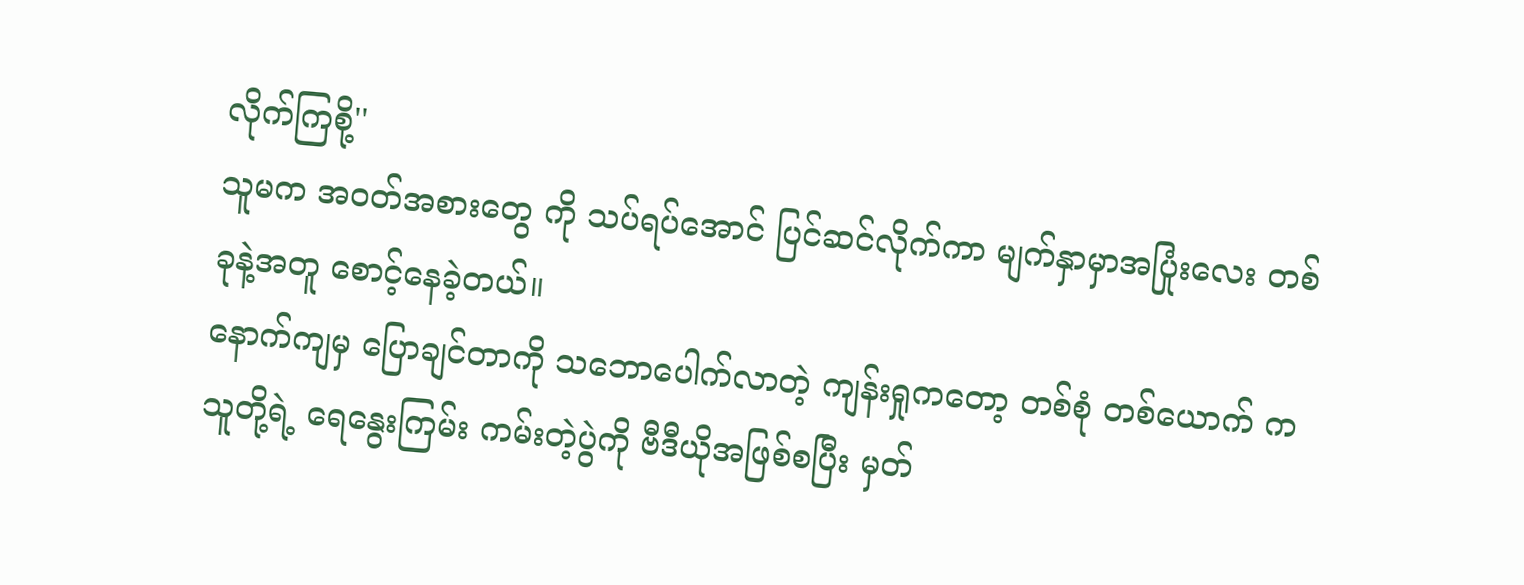လိုက်ကြစို့''
သူမက အဝတ်အစားတွေ ကို သပ်ရပ်အောင် ပြင်ဆင်လိုက်ကာ မျက်နှာမှာအပြုံးလေး တစ်ခုနဲ့အတူ စောင့်နေခဲ့တယ်။
နောက်ကျမှ ပြောချင်တာကို သဘောပေါက်လာတဲ့ ကျန်းရှုကတော့ တစ်စုံ တစ်ယောက် က သူတို့ရဲ့ ရေနွေးကြမ်း ကမ်းတဲ့ပွဲကို ဗီဒီယိုအဖြစ်စပြီး မှတ်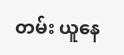တမ်း ယူနေ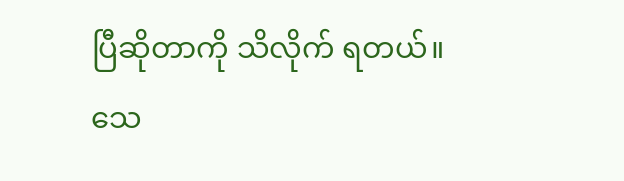ပြီဆိုတာကို သိလိုက် ရတယ်။
သေ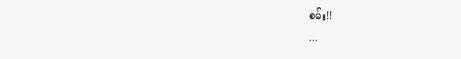စမ်း!!
...